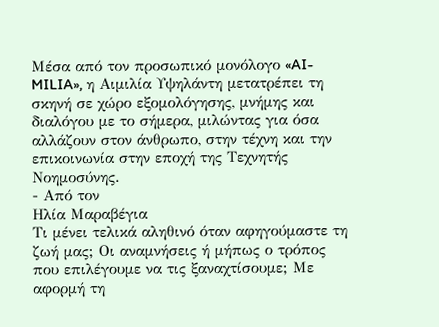Μέσα από τον προσωπικό μονόλογο «AI-MILIA», η Αιμιλία Υψηλάντη μετατρέπει τη σκηνή σε χώρο εξομολόγησης, μνήμης και διαλόγου με το σήμερα, μιλώντας για όσα αλλάζουν στον άνθρωπο, στην τέχνη και την επικοινωνία στην εποχή της Τεχνητής Νοημοσύνης.
- Από τον
Ηλία Μαραβέγια
Τι μένει τελικά αληθινό όταν αφηγούμαστε τη ζωή μας; Οι αναμνήσεις ή μήπως ο τρόπος που επιλέγουμε να τις ξαναχτίσουμε; Με αφορμή τη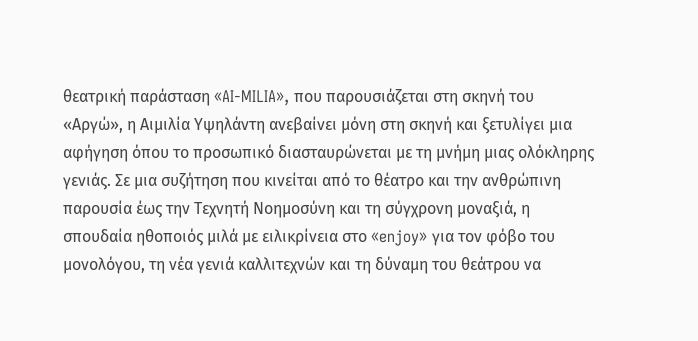θεατρική παράσταση «AI-MILIA», που παρουσιάζεται στη σκηνή του «Αργώ», η Αιμιλία Υψηλάντη ανεβαίνει μόνη στη σκηνή και ξετυλίγει μια αφήγηση όπου το προσωπικό διασταυρώνεται με τη μνήμη μιας ολόκληρης γενιάς. Σε μια συζήτηση που κινείται από το θέατρο και την ανθρώπινη παρουσία έως την Τεχνητή Νοημοσύνη και τη σύγχρονη μοναξιά, η σπουδαία ηθοποιός μιλά με ειλικρίνεια στο «enjoy» για τον φόβο του μονολόγου, τη νέα γενιά καλλιτεχνών και τη δύναμη του θεάτρου να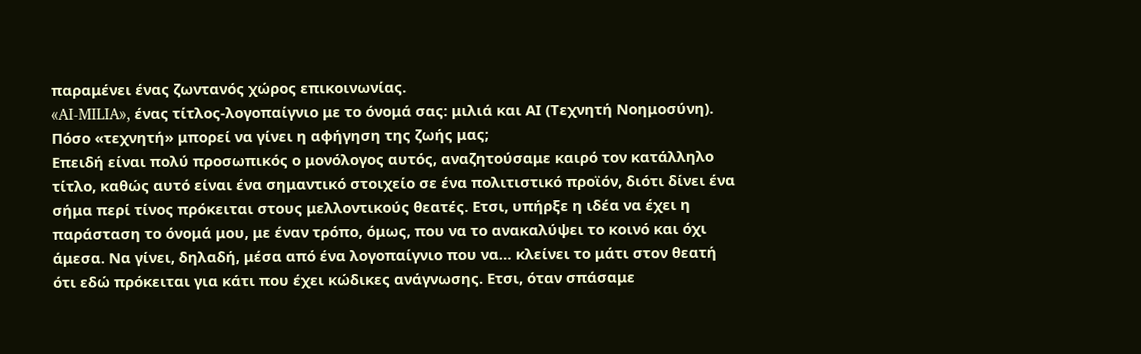παραμένει ένας ζωντανός χώρος επικοινωνίας.
«AI-MILIA», ένας τίτλος-λογοπαίγνιο με το όνομά σας: μιλιά και ΑΙ (Τεχνητή Νοημοσύνη). Πόσο «τεχνητή» μπορεί να γίνει η αφήγηση της ζωής μας;
Επειδή είναι πολύ προσωπικός ο μονόλογος αυτός, αναζητούσαμε καιρό τον κατάλληλο τίτλο, καθώς αυτό είναι ένα σημαντικό στοιχείο σε ένα πολιτιστικό προϊόν, διότι δίνει ένα σήμα περί τίνος πρόκειται στους μελλοντικούς θεατές. Ετσι, υπήρξε η ιδέα να έχει η παράσταση το όνομά μου, με έναν τρόπο, όμως, που να το ανακαλύψει το κοινό και όχι άμεσα. Να γίνει, δηλαδή, μέσα από ένα λογοπαίγνιο που να… κλείνει το μάτι στον θεατή ότι εδώ πρόκειται για κάτι που έχει κώδικες ανάγνωσης. Ετσι, όταν σπάσαμε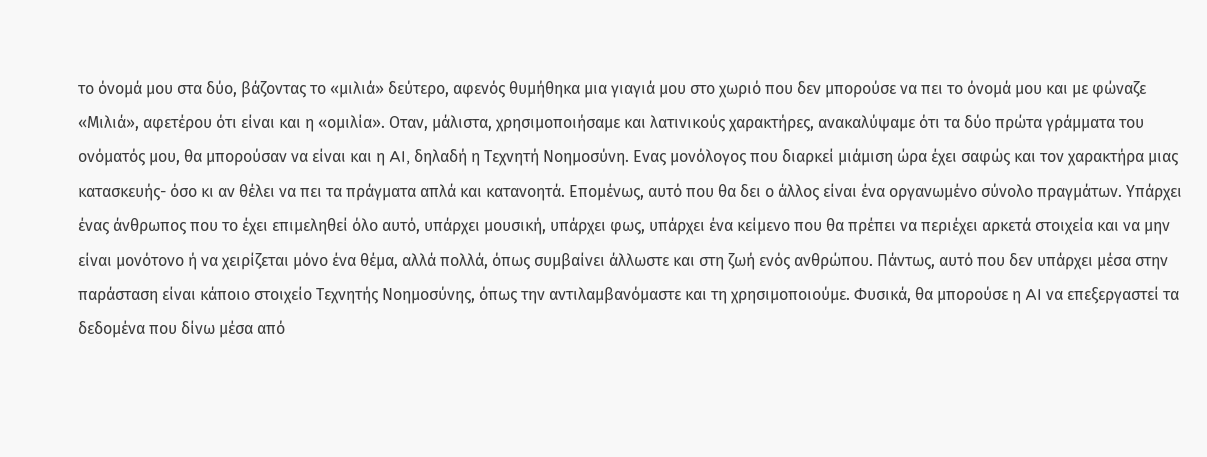το όνομά μου στα δύο, βάζοντας το «μιλιά» δεύτερο, αφενός θυμήθηκα μια γιαγιά μου στο χωριό που δεν μπορούσε να πει το όνομά μου και με φώναζε «Μιλιά», αφετέρου ότι είναι και η «ομιλία». Οταν, μάλιστα, χρησιμοποιήσαμε και λατινικούς χαρακτήρες, ανακαλύψαμε ότι τα δύο πρώτα γράμματα του ονόματός μου, θα μπορούσαν να είναι και η AI, δηλαδή η Τεχνητή Νοημοσύνη. Ενας μονόλογος που διαρκεί μιάμιση ώρα έχει σαφώς και τον χαρακτήρα μιας κατασκευής- όσο κι αν θέλει να πει τα πράγματα απλά και κατανοητά. Επομένως, αυτό που θα δει ο άλλος είναι ένα οργανωμένο σύνολο πραγμάτων. Υπάρχει ένας άνθρωπος που το έχει επιμεληθεί όλο αυτό, υπάρχει μουσική, υπάρχει φως, υπάρχει ένα κείμενο που θα πρέπει να περιέχει αρκετά στοιχεία και να μην είναι μονότονο ή να χειρίζεται μόνο ένα θέμα, αλλά πολλά, όπως συμβαίνει άλλωστε και στη ζωή ενός ανθρώπου. Πάντως, αυτό που δεν υπάρχει μέσα στην παράσταση είναι κάποιο στοιχείο Τεχνητής Νοημοσύνης, όπως την αντιλαμβανόμαστε και τη χρησιμοποιούμε. Φυσικά, θα μπορούσε η AI να επεξεργαστεί τα δεδομένα που δίνω μέσα από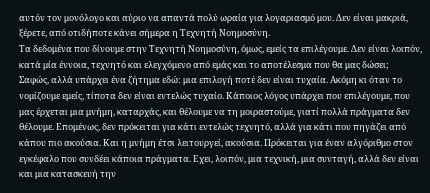αυτόν τον μονόλογο και αύριο να απαντά πολύ ωραία για λογαριασμό μου. Δεν είναι μακριά, ξέρετε, από οτιδήποτε κάνει σήμερα η Τεχνητή Νοημοσύνη.
Τα δεδομένα που δίνουμε στην Τεχνητή Νοημοσύνη, όμως, εμείς τα επιλέγουμε. Δεν είναι λοιπόν, κατά μία έννοια, τεχνητό και ελεγχόμενο από εμάς και το αποτέλεσμα που θα μας δώσει;
Σαφώς, αλλά υπάρχει ένα ζήτημα εδώ: μια επιλογή ποτέ δεν είναι τυχαία. Ακόμη κι όταν το νομίζουμε εμείς, τίποτα δεν είναι εντελώς τυχαίο. Κάποιος λόγος υπάρχει που επιλέγουμε, που μας έρχεται μια μνήμη, καταρχάς, και θέλουμε να τη μοιραστούμε, γιατί πολλά πράγματα δεν θέλουμε. Επομένως, δεν πρόκειται για κάτι εντελώς τεχνητό, αλλά για κάτι που πηγάζει από κάπου πιο ακούσια. Και η μνήμη έτσι λειτουργεί, ακούσια. Πρόκειται για έναν αλγόριθμο στον εγκέφαλο που συνδέει κάποια πράγματα. Εχει, λοιπόν, μια τεχνική, μια συνταγή, αλλά δεν είναι και μια κατασκευή την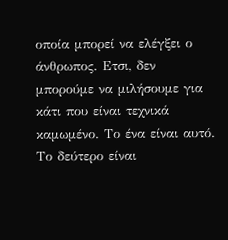οποία μπορεί να ελέγξει ο άνθρωπος. Ετσι, δεν μπορούμε να μιλήσουμε για κάτι που είναι τεχνικά καμωμένο. Το ένα είναι αυτό. Το δεύτερο είναι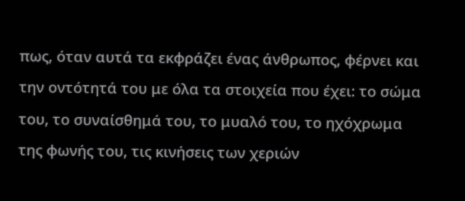πως, όταν αυτά τα εκφράζει ένας άνθρωπος, φέρνει και την οντότητά του με όλα τα στοιχεία που έχει: το σώμα του, το συναίσθημά του, το μυαλό του, το ηχόχρωμα της φωνής του, τις κινήσεις των χεριών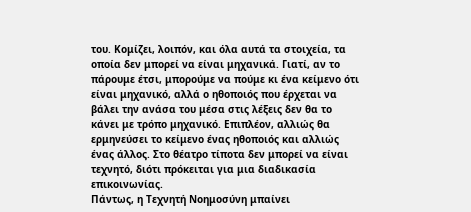του. Κομίζει, λοιπόν, και όλα αυτά τα στοιχεία, τα οποία δεν μπορεί να είναι μηχανικά. Γιατί, αν το πάρουμε έτσι, μπορούμε να πούμε κι ένα κείμενο ότι είναι μηχανικό, αλλά ο ηθοποιός που έρχεται να βάλει την ανάσα του μέσα στις λέξεις δεν θα το κάνει με τρόπο μηχανικό. Επιπλέον, αλλιώς θα ερμηνεύσει το κείμενο ένας ηθοποιός και αλλιώς ένας άλλος. Στο θέατρο τίποτα δεν μπορεί να είναι τεχνητό, διότι πρόκειται για μια διαδικασία επικοινωνίας.
Πάντως, η Τεχνητή Νοημοσύνη μπαίνει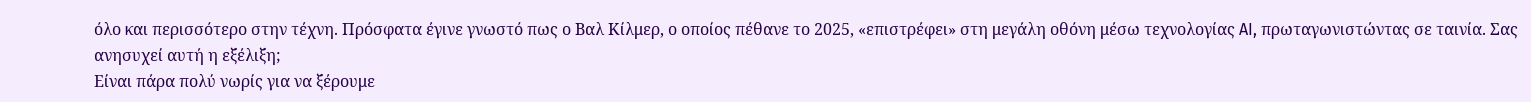όλο και περισσότερο στην τέχνη. Πρόσφατα έγινε γνωστό πως ο Βαλ Κίλμερ, ο οποίος πέθανε το 2025, «επιστρέφει» στη μεγάλη οθόνη μέσω τεχνολογίας AI, πρωταγωνιστώντας σε ταινία. Σας ανησυχεί αυτή η εξέλιξη;
Είναι πάρα πολύ νωρίς για να ξέρουμε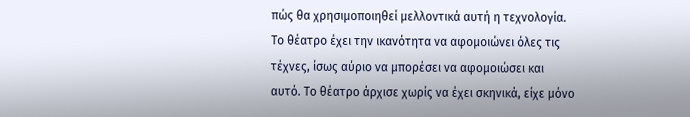πώς θα χρησιμοποιηθεί μελλοντικά αυτή η τεχνολογία. Το θέατρο έχει την ικανότητα να αφομοιώνει όλες τις τέχνες, ίσως αύριο να μπορέσει να αφομοιώσει και αυτό. Το θέατρο άρχισε χωρίς να έχει σκηνικά, είχε μόνο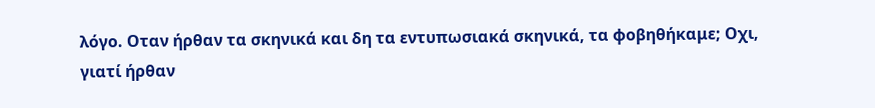λόγο. Οταν ήρθαν τα σκηνικά και δη τα εντυπωσιακά σκηνικά, τα φοβηθήκαμε; Οχι, γιατί ήρθαν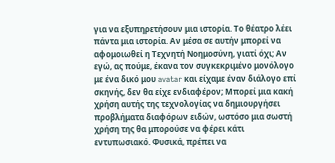για να εξυπηρετήσουν μια ιστορία. Το θέατρο λέει πάντα μια ιστορία. Αν μέσα σε αυτήν μπορεί να αφομοιωθεί η Τεχνητή Νοημοσύνη, γιατί όχι; Αν εγώ, ας πούμε, έκανα τον συγκεκριμένο μονόλογο με ένα δικό μου avatar και είχαμε έναν διάλογο επί σκηνής, δεν θα είχε ενδιαφέρον; Μπορεί μια κακή χρήση αυτής της τεχνολογίας να δημιουργήσει προβλήματα διαφόρων ειδών, ωστόσο μια σωστή χρήση της θα μπορούσε να φέρει κάτι εντυπωσιακό. Φυσικά, πρέπει να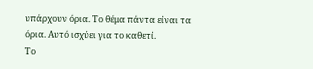υπάρχουν όρια. Το θέμα πάντα είναι τα όρια. Αυτό ισχύει για το καθετί.
Το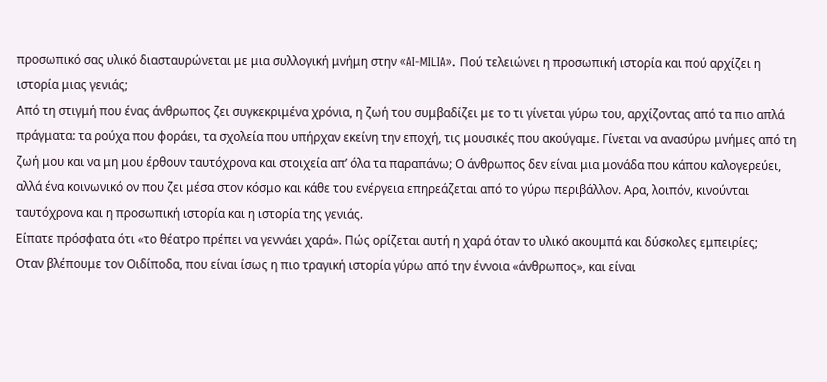προσωπικό σας υλικό διασταυρώνεται με μια συλλογική μνήμη στην «AI-MILIA». Πού τελειώνει η προσωπική ιστορία και πού αρχίζει η ιστορία μιας γενιάς;
Από τη στιγμή που ένας άνθρωπος ζει συγκεκριμένα χρόνια, η ζωή του συμβαδίζει με το τι γίνεται γύρω του, αρχίζοντας από τα πιο απλά πράγματα: τα ρούχα που φοράει, τα σχολεία που υπήρχαν εκείνη την εποχή, τις μουσικές που ακούγαμε. Γίνεται να ανασύρω μνήμες από τη ζωή μου και να μη μου έρθουν ταυτόχρονα και στοιχεία απ’ όλα τα παραπάνω; Ο άνθρωπος δεν είναι μια μονάδα που κάπου καλογερεύει, αλλά ένα κοινωνικό ον που ζει μέσα στον κόσμο και κάθε του ενέργεια επηρεάζεται από το γύρω περιβάλλον. Αρα, λοιπόν, κινούνται ταυτόχρονα και η προσωπική ιστορία και η ιστορία της γενιάς.
Είπατε πρόσφατα ότι «το θέατρο πρέπει να γεννάει χαρά». Πώς ορίζεται αυτή η χαρά όταν το υλικό ακουμπά και δύσκολες εμπειρίες;
Οταν βλέπουμε τον Οιδίποδα, που είναι ίσως η πιο τραγική ιστορία γύρω από την έννοια «άνθρωπος», και είναι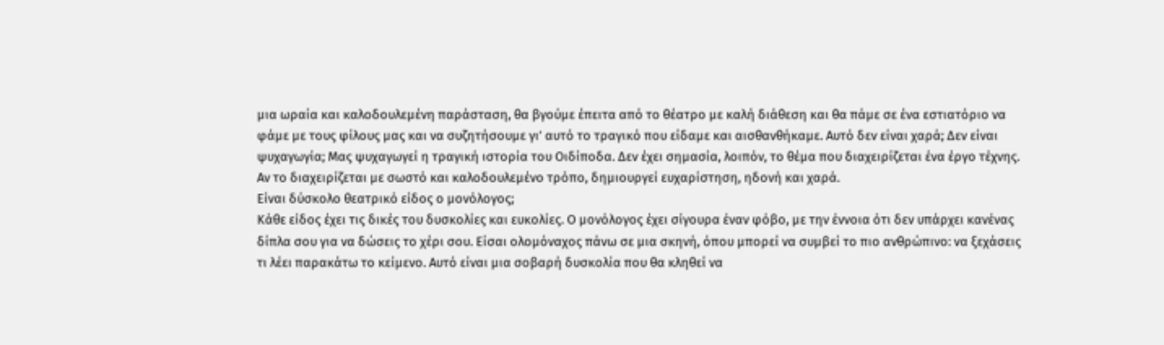μια ωραία και καλοδουλεμένη παράσταση, θα βγούμε έπειτα από το θέατρο με καλή διάθεση και θα πάμε σε ένα εστιατόριο να φάμε με τους φίλους μας και να συζητήσουμε γι’ αυτό το τραγικό που είδαμε και αισθανθήκαμε. Αυτό δεν είναι χαρά; Δεν είναι ψυχαγωγία; Μας ψυχαγωγεί η τραγική ιστορία του Οιδίποδα. Δεν έχει σημασία, λοιπόν, το θέμα που διαχειρίζεται ένα έργο τέχνης. Αν το διαχειρίζεται με σωστό και καλοδουλεμένο τρόπο, δημιουργεί ευχαρίστηση, ηδονή και χαρά.
Είναι δύσκολο θεατρικό είδος ο μονόλογος;
Κάθε είδος έχει τις δικές του δυσκολίες και ευκολίες. Ο μονόλογος έχει σίγουρα έναν φόβο, με την έννοια ότι δεν υπάρχει κανένας δίπλα σου για να δώσεις το χέρι σου. Είσαι ολομόναχος πάνω σε μια σκηνή, όπου μπορεί να συμβεί το πιο ανθρώπινο: να ξεχάσεις τι λέει παρακάτω το κείμενο. Αυτό είναι μια σοβαρή δυσκολία που θα κληθεί να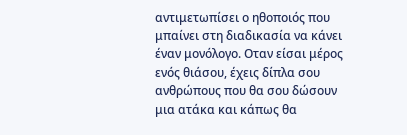αντιμετωπίσει ο ηθοποιός που μπαίνει στη διαδικασία να κάνει έναν μονόλογο. Οταν είσαι μέρος ενός θιάσου, έχεις δίπλα σου ανθρώπους που θα σου δώσουν μια ατάκα και κάπως θα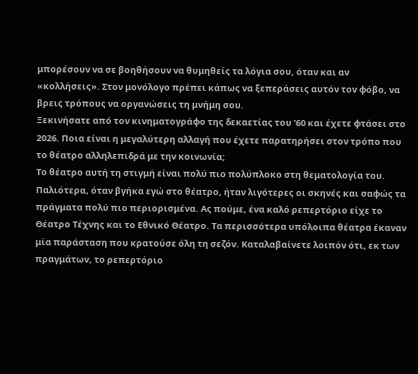μπορέσουν να σε βοηθήσουν να θυμηθείς τα λόγια σου, όταν και αν «κολλήσεις». Στον μονόλογο πρέπει κάπως να ξεπεράσεις αυτόν τον φόβο, να βρεις τρόπους να οργανώσεις τη μνήμη σου.
Ξεκινήσατε από τον κινηματογράφο της δεκαετίας του ’60 και έχετε φτάσει στο 2026. Ποια είναι η μεγαλύτερη αλλαγή που έχετε παρατηρήσει στον τρόπο που το θέατρο αλληλεπιδρά με την κοινωνία;
Το θέατρο αυτή τη στιγμή είναι πολύ πιο πολύπλοκο στη θεματολογία του. Παλιότερα, όταν βγήκα εγώ στο θέατρο, ήταν λιγότερες οι σκηνές και σαφώς τα πράγματα πολύ πιο περιορισμένα. Ας πούμε, ένα καλό ρεπερτόριο είχε το Θέατρο Τέχνης και το Εθνικό Θέατρο. Τα περισσότερα υπόλοιπα θέατρα έκαναν μία παράσταση που κρατούσε όλη τη σεζόν. Καταλαβαίνετε λοιπόν ότι, εκ των πραγμάτων, το ρεπερτόριο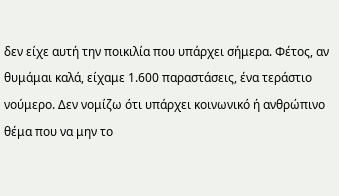δεν είχε αυτή την ποικιλία που υπάρχει σήμερα. Φέτος, αν θυμάμαι καλά, είχαμε 1.600 παραστάσεις, ένα τεράστιο νούμερο. Δεν νομίζω ότι υπάρχει κοινωνικό ή ανθρώπινο θέμα που να μην το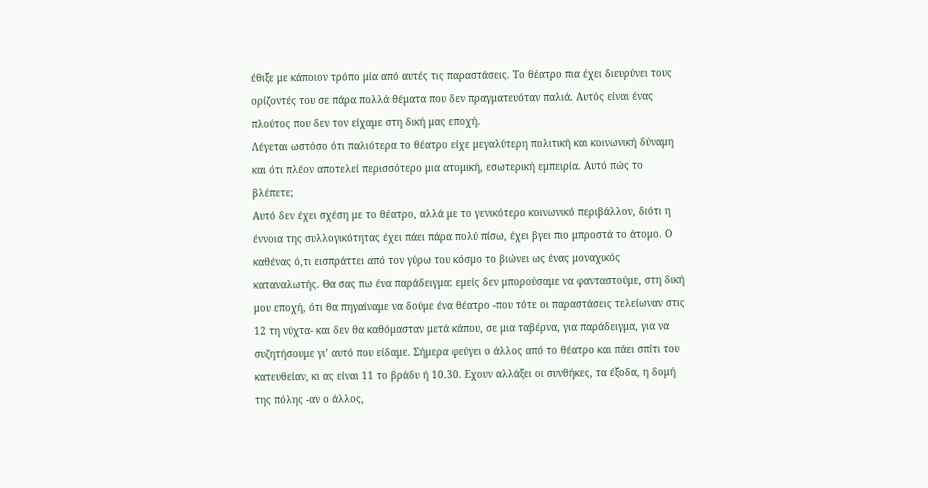έθιξε με κάποιον τρόπο μία από αυτές τις παραστάσεις. Το θέατρο πια έχει διευρύνει τους ορίζοντές του σε πάρα πολλά θέματα που δεν πραγματευόταν παλιά. Αυτός είναι ένας πλούτος που δεν τον είχαμε στη δική μας εποχή.
Λέγεται ωστόσο ότι παλιότερα το θέατρο είχε μεγαλύτερη πολιτική και κοινωνική δύναμη και ότι πλέον αποτελεί περισσότερο μια ατομική, εσωτερική εμπειρία. Αυτό πώς το βλέπετε;
Αυτό δεν έχει σχέση με το θέατρο, αλλά με το γενικότερο κοινωνικό περιβάλλον, διότι η έννοια της συλλογικότητας έχει πάει πάρα πολύ πίσω, έχει βγει πιο μπροστά το άτομο. Ο καθένας ό,τι εισπράττει από τον γύρω του κόσμο το βιώνει ως ένας μοναχικός καταναλωτής. Θα σας πω ένα παράδειγμα: εμείς δεν μπορούσαμε να φανταστούμε, στη δική μου εποχή, ότι θα πηγαίναμε να δούμε ένα θέατρο -που τότε οι παραστάσεις τελείωναν στις 12 τη νύχτα- και δεν θα καθόμασταν μετά κάπου, σε μια ταβέρνα, για παράδειγμα, για να συζητήσουμε γι’ αυτό που είδαμε. Σήμερα φεύγει ο άλλος από το θέατρο και πάει σπίτι του κατευθείαν, κι ας είναι 11 το βράδυ ή 10.30. Εχουν αλλάξει οι συνθήκες, τα έξοδα, η δομή της πόλης -αν ο άλλος,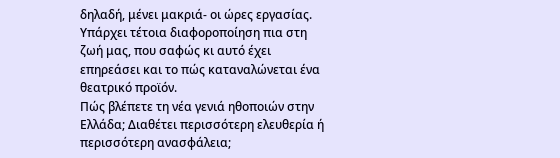δηλαδή, μένει μακριά- οι ώρες εργασίας. Υπάρχει τέτοια διαφοροποίηση πια στη ζωή μας, που σαφώς κι αυτό έχει επηρεάσει και το πώς καταναλώνεται ένα θεατρικό προϊόν.
Πώς βλέπετε τη νέα γενιά ηθοποιών στην Ελλάδα; Διαθέτει περισσότερη ελευθερία ή περισσότερη ανασφάλεια;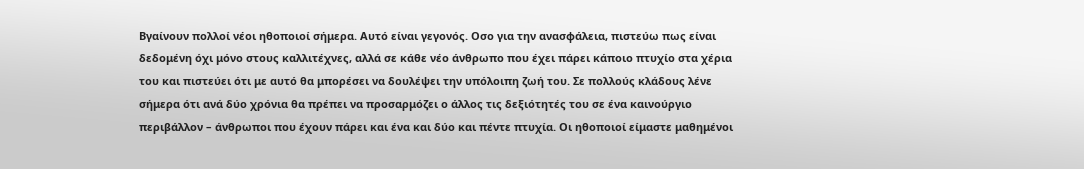Βγαίνουν πολλοί νέοι ηθοποιοί σήμερα. Αυτό είναι γεγονός. Οσο για την ανασφάλεια, πιστεύω πως είναι δεδομένη όχι μόνο στους καλλιτέχνες, αλλά σε κάθε νέο άνθρωπο που έχει πάρει κάποιο πτυχίο στα χέρια του και πιστεύει ότι με αυτό θα μπορέσει να δουλέψει την υπόλοιπη ζωή του. Σε πολλούς κλάδους λένε σήμερα ότι ανά δύο χρόνια θα πρέπει να προσαρμόζει ο άλλος τις δεξιότητές του σε ένα καινούργιο περιβάλλον – άνθρωποι που έχουν πάρει και ένα και δύο και πέντε πτυχία. Οι ηθοποιοί είμαστε μαθημένοι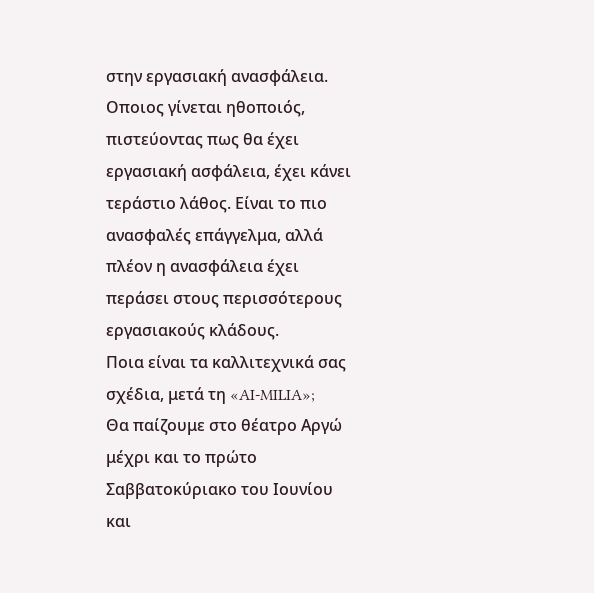στην εργασιακή ανασφάλεια. Οποιος γίνεται ηθοποιός, πιστεύοντας πως θα έχει εργασιακή ασφάλεια, έχει κάνει τεράστιο λάθος. Είναι το πιο ανασφαλές επάγγελμα, αλλά πλέον η ανασφάλεια έχει περάσει στους περισσότερους εργασιακούς κλάδους.
Ποια είναι τα καλλιτεχνικά σας σχέδια, μετά τη «AI-MILIA»;
Θα παίζουμε στο θέατρο Αργώ μέχρι και το πρώτο Σαββατοκύριακο του Ιουνίου και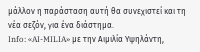μάλλον η παράσταση αυτή θα συνεχιστεί και τη νέα σεζόν, για ένα διάστημα.
Info: «AI-MILIA» με την Αιμιλία Υψηλάντη,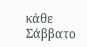κάθε Σάββατο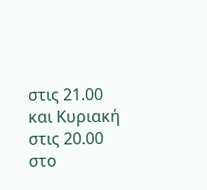στις 21.00 και Κυριακή στις 20.00 στο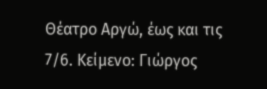Θέατρο Αργώ, έως και τις 7/6. Κείμενο: Γιώργος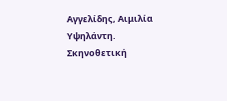Αγγελίδης, Αιμιλία Υψηλάντη. Σκηνοθετική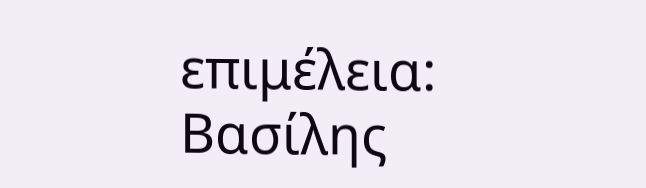επιμέλεια: Βασίλης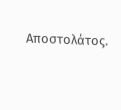Αποστολάτος.